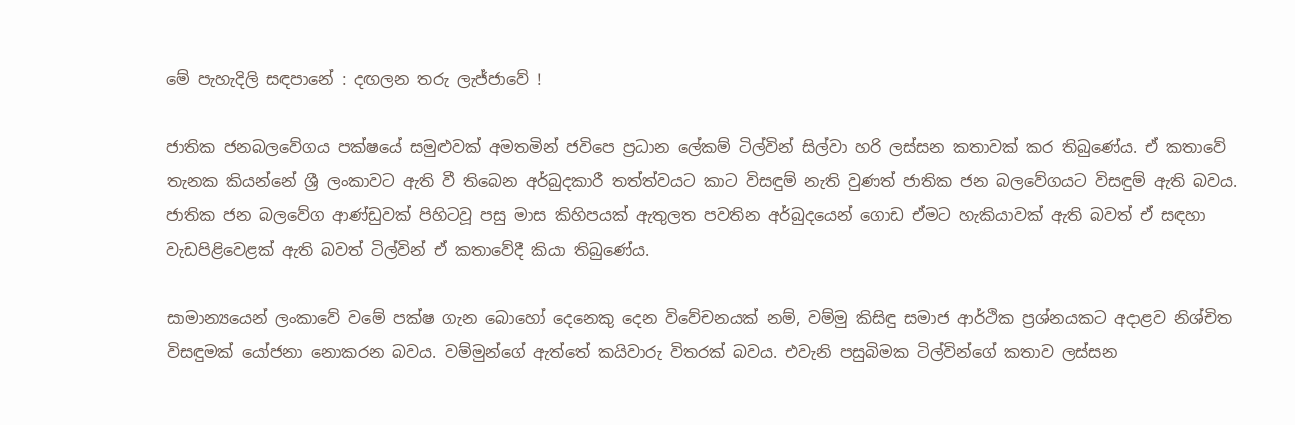මේ පැහැදිලි සඳපානේ : දඟලන තරු ලැජ්ජාවේ !

ජාතික ජනබලවේගය පක්ෂයේ සමුළුවක් අමතමින් ජවිපෙ ප්‍රධාන ලේකම් ටිල්වින් සිල්වා හරි ලස්සන කතාවක් කර තිබුණේය. ඒ කතාවේ තැනක කියන්නේ ශ්‍රී ලංකාවට ඇති වී තිබෙන අර්බුදකාරී තත්ත්වයට කාට විසඳුම් නැති වුණත් ජාතික ජන බලවේගයට විසඳුම් ඇති බවය. ජාතික ජන බලවේග ආණ්ඩුවක් පිහිටවූ පසු මාස කිහිපයක් ඇතුලත පවතින අර්බුදයෙන් ගොඩ ඒමට හැකියාවක් ඇති බවත් ඒ සඳහා වැඩපිළිවෙළක් ඇති බවත් ටිල්වින් ඒ කතාවේදී කියා තිබුණේය.

සාමාන්‍යයෙන් ලංකාවේ වමේ පක්ෂ ගැන බොහෝ දෙනෙකු දෙන විවේචනයක් නම්, වම්මු කිසිඳු සමාජ ආර්ථික ප්‍රශ්නයකට අදාළව නිශ්චිත විසඳුමක් යෝජනා නොකරන බවය. වම්මුන්ගේ ඇත්තේ කයිවාරු විතරක් බවය. එවැනි පසුබිමක ටිල්වින්ගේ කතාව ලස්සන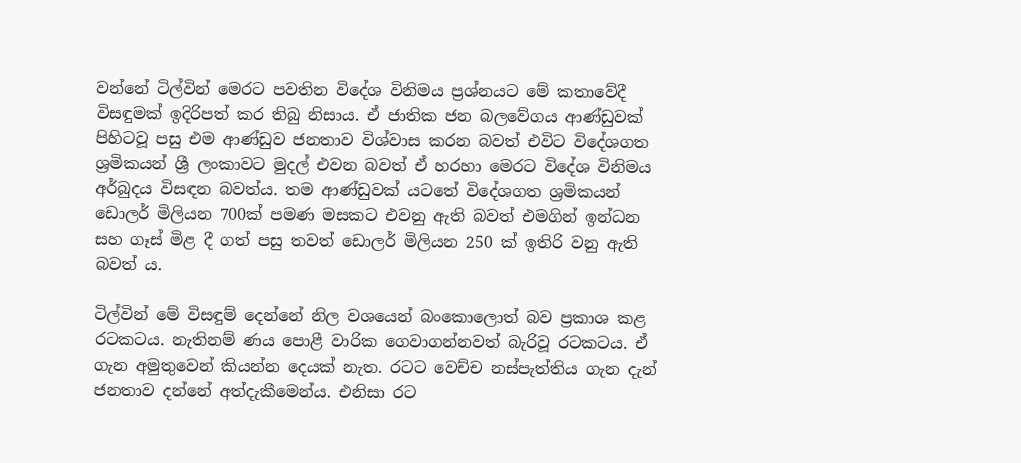වන්නේ ටිල්වින් මෙරට පවතින විදේශ විනිමය ප්‍රශ්නයට මේ කතාවේදී විසඳුමක් ඉදිරිපත් කර තිබු නිසාය. ඒ ජාතික ජන බලවේගය ආණ්ඩුවක් පිහිටවූ පසු එම ආණ්ඩුව ජනතාව විශ්වාස කරන බවත් එවිට විදේශගත ශ්‍රමිකයන් ශ්‍රී ලංකාවට මුදල් එවන බවත් ඒ හරහා මෙරට විදේශ විනිමය අර්බුදය විසඳන බවත්ය. තම ආණ්ඩුවක් යටතේ විදේශගත ශ්‍රමිකයන් ඩොලර් මිලියන 700ක් පමණ මසකට එවනු ඇති බවත් එමගින් ඉන්ධන සහ ගෑස් මිළ දී ගත් පසු තවත් ඩොලර් මිලියන 250 ක් ඉතිරි වනු ඇති බවත් ය.

ටිල්වින් මේ විසඳුම් දෙන්නේ නිල වශයෙන් බංකොලොත් බව ප්‍රකාශ කළ රටකටය. නැතිනම් ණය පොළී වාරික ගෙවාගන්නවත් බැරිවූ රටකටය. ඒ ගැන අමුතුවෙන් කියන්න දෙයක් නැත. රටට වෙච්ච නස්පැත්තිය ගැන දැන් ජනතාව දන්නේ අත්දැකීමෙන්ය. එනිසා රට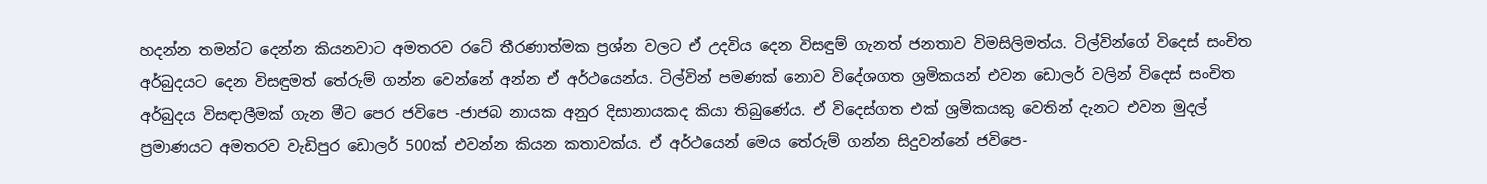හදන්න තමන්ට දෙන්න කියනවාට අමතරව රටේ තීරණාත්මක ප්‍රශ්න වලට ඒ උදවිය දෙන විසඳුම් ගැනත් ජනතාව විමසිලිමත්ය. ටිල්වින්ගේ විදෙස් සංචිත අර්බුදයට දෙන විසඳුමත් තේරුම් ගන්න වෙන්නේ අන්න ඒ අර්ථයෙන්ය. ටිල්වින් පමණක් නොව විදේශගත ශ්‍රමිකයන් එවන ඩොලර් වලින් විදෙස් සංචිත අර්බුදය විසඳාලීමක් ගැන මීට පෙර ජවිපෙ -ජාජබ නායක අනුර දිසානායකද කියා තිබුණේය. ඒ විදෙස්ගත එක් ශ්‍රමිකයකු වෙතින් දැනට එවන මුදල් ප්‍රමාණයට අමතරව වැඩිපුර ඩොලර් 500ක් එවන්න කියන කතාවක්ය. ඒ අර්ථයෙන් මෙය තේරුම් ගන්න සිදුවන්නේ ජවිපෙ-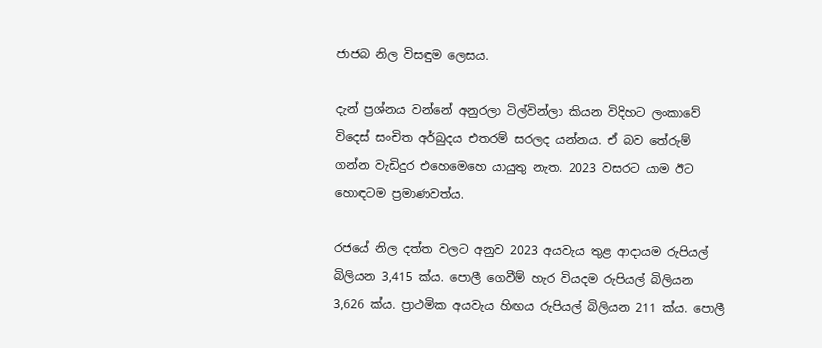ජාජබ නිල විසඳුම ලෙසය.

දැන් ප්‍රශ්නය වන්නේ අනුරලා ටිල්වින්ලා කියන විදිහට ලංකාවේ විදෙස් සංචිත අර්බුදය එතරම් සරලද යන්නය. ඒ බව තේරුම් ගන්න වැඩිදුර එහෙමෙහෙ යායුතු නැත. 2023 වසරට යාම ඊට හොඳටම ප්‍රමාණවත්ය.

රජයේ නිල දත්ත වලට අනුව 2023 අයවැය තුළ ආදායම රුපියල් බිලියන 3,415 ක්ය. පොලී ගෙවීම් හැර වියදම රුපියල් බිලියන 3,626 ක්ය. ප්‍රාථමික අයවැය හිඟය රුපියල් බිලියන 211 ක්ය. පොලී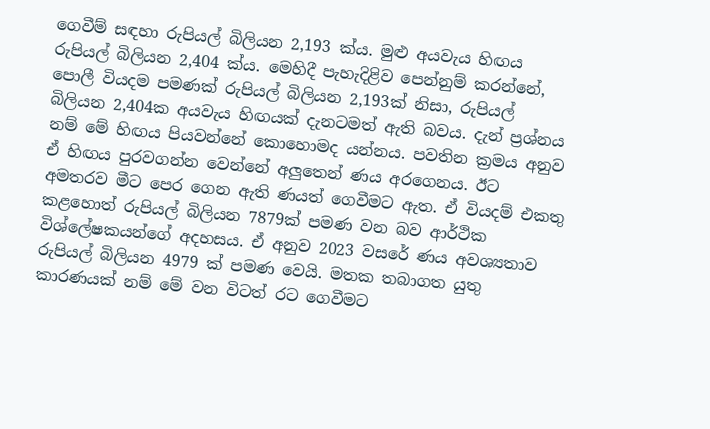ගෙවීම් සඳහා රුපියල් බිලියන 2,193 ක්ය. මුළු අයවැය හිඟය රුපියල් බිලියන 2,404 ක්ය. මෙහිදී පැහැදිළිව පෙන්නුම් කරන්නේ, පොලී වියදම පමණක් රුපියල් බිලියන 2,193ක් නිසා, රුපියල් බිලියන 2,404ක අයවැය හිඟයක් දැනටමත් ඇති බවය. දැන් ප්‍රශ්නය නම් මේ හිඟය පියවන්නේ කොහොමද යන්නය. පවතින ක්‍රමය අනුව ඒ හිඟය පුරවගන්න වෙන්නේ අලුතෙන් ණය අරගෙනය. ඊට අමතරව මීට පෙර ගෙන ඇති ණයත් ගෙවීමට ඇත. ඒ වියදම් එකතු කළහොත් රුපියල් බිලියන 7879ක් පමණ වන බව ආර්ථික විශ්ලේෂකයන්ගේ අදහසය. ඒ අනුව 2023 වසරේ ණය අවශ්‍යතාව රුපියල් බිලියන 4979 ක් පමණ වෙයි. මතක තබාගත යුතු කාරණයක් නම් මේ වන විටත් රට ගෙවීමට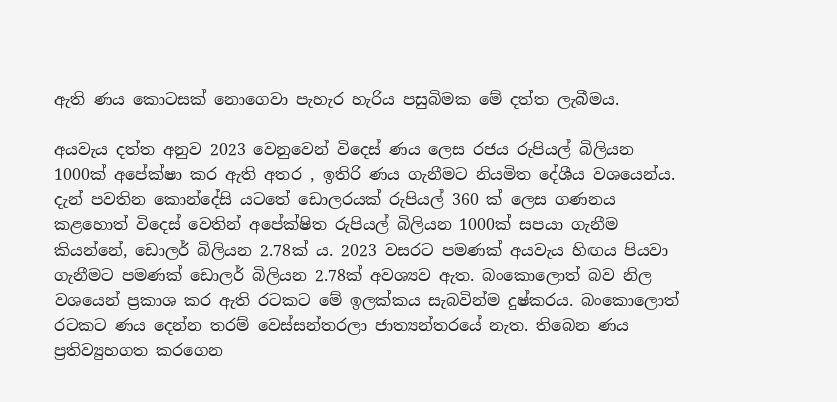ඇති ණය කොටසක් නොගෙවා පැහැර හැරිය පසුබිමක මේ දත්ත ලැබීමය.

අයවැය දත්ත අනුව 2023 වෙනුවෙන් විදෙස් ණය ලෙස රජය රුපියල් බිලියන 1000ක් අපේක්ෂා කර ඇති අතර , ඉතිරි ණය ගැනීමට නියමිත දේශීය වශයෙන්ය. දැන් පවතින කොන්දේසි යටතේ ඩොලරයක් රුපියල් 360 ක් ලෙස ගණනය කළහොත් විදෙස් වෙතින් අපේක්ෂිත රුපියල් බිලියන 1000ක් සපයා ගැනීම කියන්නේ, ඩොලර් බිලියන 2.78ක් ය. 2023 වසරට පමණක් අයවැය හිඟය පියවා ගැනීමට පමණක් ඩොලර් බිලියන 2.78ක් අවශ්‍යව ඇත. බංකොලොත් බව නිල වශයෙන් ප්‍රකාශ කර ඇති රටකට මේ ඉලක්කය සැබවින්ම දුෂ්කරය. බංකොලොත් රටකට ණය දෙන්න තරම් වෙස්සන්තරලා ජාත්‍යන්තරයේ නැත. තිබෙන ණය ප්‍රතිව්‍යුහගත කරගෙන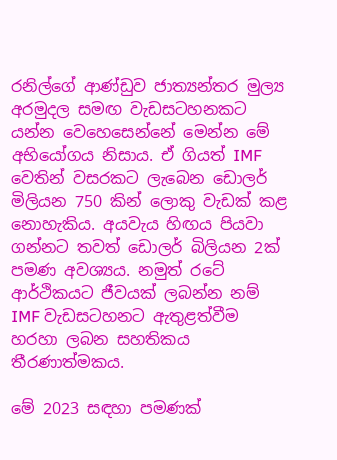රනිල්ගේ ආණ්ඩුව ජාත්‍යන්තර මුල්‍ය අරමුදල සමඟ වැඩසටහනකට යන්න වෙහෙසෙන්නේ මෙන්න මේ අභියෝගය නිසාය. ඒ ගියත් IMF වෙතින් වසරකට ලැබෙන ඩොලර් මිලියන 750 කින් ලොකු වැඩක් කළ නොහැකිය. අයවැය හිඟය පියවා ගන්නට තවත් ඩොලර් බිලියන 2ක් පමණ අවශ්‍යය. නමුත් රටේ ආර්ථිකයට ජීවයක් ලබන්න නම් IMF වැඩසටහනට ඇතුළත්වීම හරහා ලබන සහතිකය තීරණාත්මකය.

මේ 2023 සඳහා පමණක්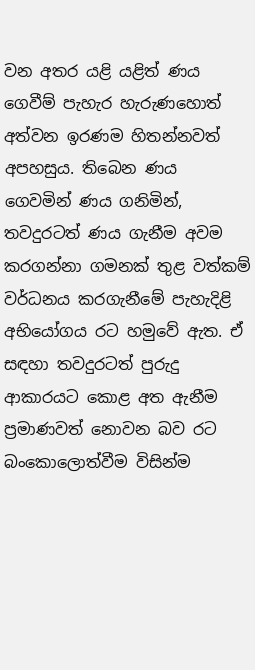වන අතර යළි යළිත් ණය ගෙවීම් පැහැර හැරුණහොත් අත්වන ඉරණම හිතන්නවත් අපහසුය. තිබෙන ණය ගෙවමින් ණය ගනිමින්, තවදුරටත් ණය ගැනීම අවම කරගන්නා ගමනක් තුළ වත්කම් වර්ධනය කරගැනීමේ පැහැදිළි අභියෝගය රට හමුවේ ඇත. ඒ සඳහා තවදුරටත් පුරුදු ආකාරයට කොළ අත ඇනීම ප්‍රමාණවත් නොවන බව රට බංකොලොත්වීම විසින්ම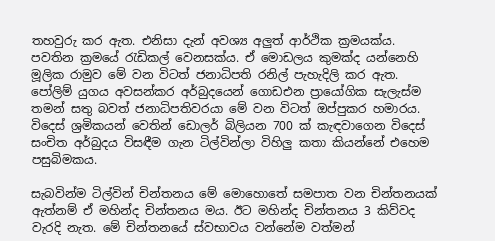තහවුරු කර ඇත. එනිසා දැන් අවශ්‍ය අලුත් ආර්ථික ක්‍රමයක්ය. පවතින ක්‍රමයේ රැඩිකල් වෙනසක්ය. ඒ මොඩලය කුමක්ද යන්නෙහි මූලික රාමුව මේ වන විටත් ජනාධිපති රනිල් පැහැදිලි කර ඇත. පෝලිම් යුගය අවසන්කර අර්බුදයෙන් ගොඩඑන ප්‍රායෝගික සැලැස්ම තමන් සතු බවත් ජනාධිපතිවරයා මේ වන විටත් ඔප්පුකර හමාරය. විදෙස් ශ්‍රමිකයන් වෙතින් ඩොලර් බිලියන 700 ක් කැඳවාගෙන විදෙස් සංචිත අර්බුදය විසඳීම ගැන ටිල්වින්ලා විහිලු කතා කියන්නේ එහෙම පසුබිමකය.

සැබවින්ම ටිල්වින් චින්තනය මේ මොහොතේ සමපාත වන චින්තනයක් ඇත්නම් ඒ මහින්ද චින්තනය මය. ඊට මහින්ද චින්තනය 3 කිව්වද වැරදි නැත. මේ චින්තනයේ ස්වභාවය වන්නේම වත්මන්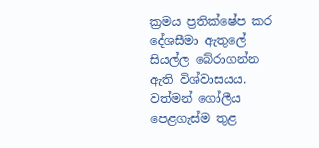ක්‍රමය ප්‍රතික්ෂේප කර දේශසීමා ඇතුලේ සියල්ල බේරාගන්න ඇති විශ්වාසයය. වත්මන් ගෝලීය පෙළගැස්ම තුළ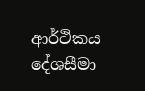ආර්ථිකය දේශසීමා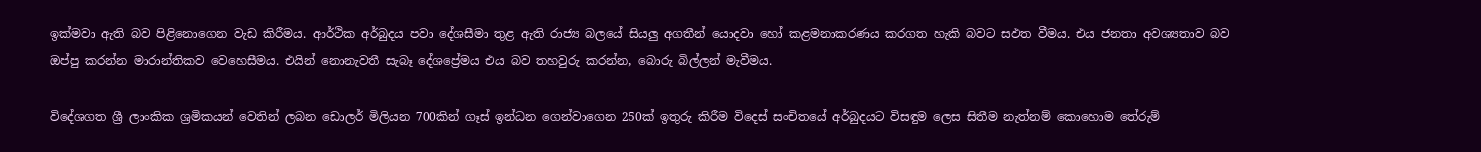ඉක්මවා ඇති බව පිළිනොගෙන වැඩ කිරීමය. ආර්ථික අර්බුදය පවා දේශසීමා තුළ ඇති රාජ්‍ය බලයේ සියලු අගතීන් යොදවා හෝ කළමනාකරණය කරගත හැකි බවට සඵත වීමය. එය ජනතා අවශ්‍යතාව බව ඔප්පු කරන්න මාරාන්තිකව වෙහෙසීමය. එයින් නොනැවතී සැබෑ දේශප්‍රේමය එය බව තහවුරු කරන්න, බොරු බිල්ලන් මැවීමය.

විදේශගත ශ්‍රී ලාංකික ශ්‍රමිකයන් වෙතින් ලබන ඩොලර් මිලියන 700කින් ගෑස් ඉන්ධන ගෙන්වාගෙන 250ක් ඉතුරු කිරීම විදෙස් සංචිතයේ අර්බුදයට විසඳුම ලෙස සිතීම නැත්නම් කොහොම තේරුම්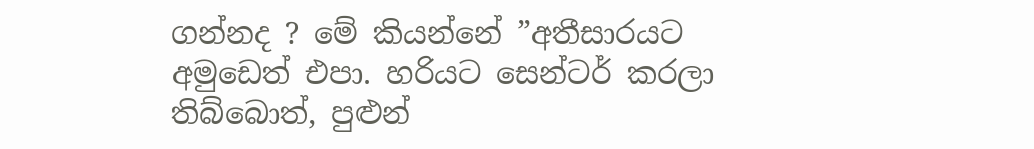ගන්නද ? මේ කියන්නේ ”අතීසාරයට අමුඩෙත් එපා. හරියට සෙන්ටර් කරලා තිබ්බොත්, පුළුන්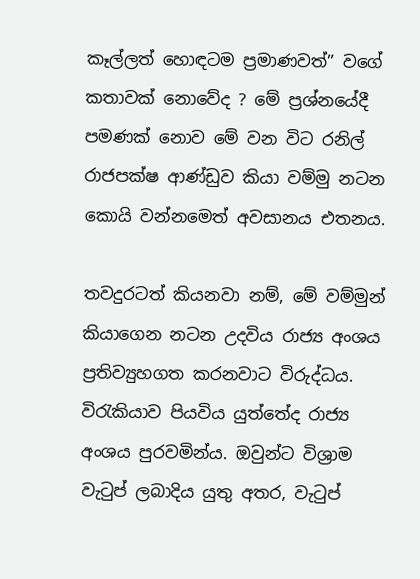කෑල්ලත් හොඳටම ප්‍රමාණවත්” වගේ කතාවක් නොවේද ? මේ ප්‍රශ්නයේදී පමණක් නොව මේ වන විට රනිල් රාජපක්ෂ ආණ්ඩුව කියා වම්මු නටන කොයි වන්නමෙත් අවසානය එතනය.

තවදුරටත් කියනවා නම්, මේ වම්මුන් කියාගෙන නටන උදවිය රාජ්‍ය අංශය ප්‍රතිව්‍යුහගත කරනවාට විරුද්ධය. විරැකියාව පියවිය යුත්තේද රාජ්‍ය අංශය පුරවමින්ය. ඔවුන්ට විශ්‍රාම වැටුප් ලබාදිය යුතු අතර, වැටුප්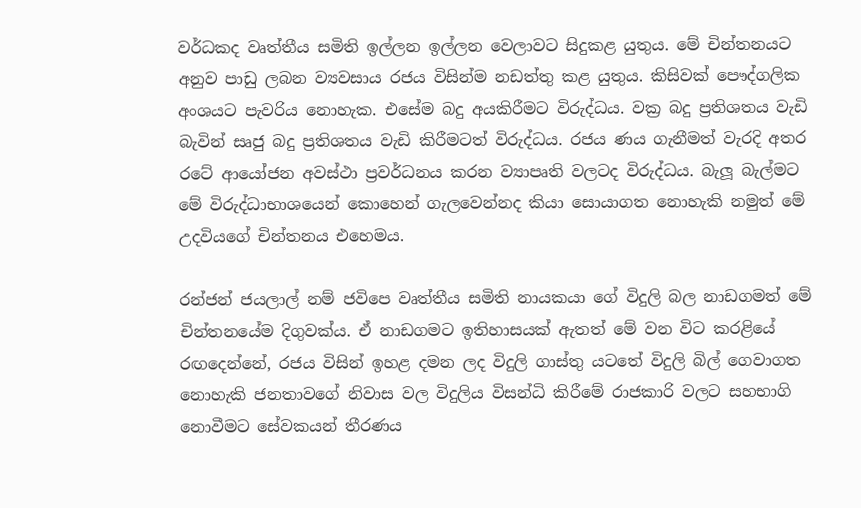වර්ධකද වෘත්තීය සමිති ඉල්ලන ඉල්ලන වෙලාවට සිදුකළ යුතුය. මේ චින්තනයට අනුව පාඩු ලබන ව්‍යවසාය රජය විසින්ම නඩත්තු කළ යුතුය. කිසිවක් පෞද්ගලික අංශයට පැවරිය නොහැක. එසේම බදු අයකිරීමට විරුද්ධය. වක්‍ර බදු ප්‍රතිශතය වැඩි බැවින් සෘජු බදු ප්‍රතිශතය වැඩි කිරීමටත් විරුද්ධය. රජය ණය ගැනීමත් වැරදි අතර රටේ ආයෝජන අවස්ථා ප්‍රවර්ධනය කරන ව්‍යාපෘති වලටද විරුද්ධය. බැලූ බැල්මට මේ විරුද්ධාභාශයෙන් කොහෙන් ගැලවෙන්නද කියා සොයාගත නොහැකි නමුත් මේ උදවියගේ චින්තනය එහෙමය.

රන්ජන් ජයලාල් නම් ජවිපෙ වෘත්තීය සමිති නායකයා ගේ විදුලි බල නාඩගමත් මේ චින්තනයේම දිගුවක්ය. ඒ නාඩගමට ඉතිහාසයක් ඇතත් මේ වන විට කරළියේ රඟදෙන්නේ, රජය විසින් ඉහළ දමන ලද විදුලි ගාස්තු යටතේ විදුලි බිල් ගෙවාගත නොහැකි ජනතාවගේ නිවාස වල විදුලිය විසන්ධි කිරීමේ රාජකාරි වලට සහභාගි නොවීමට සේවකයන් තීරණය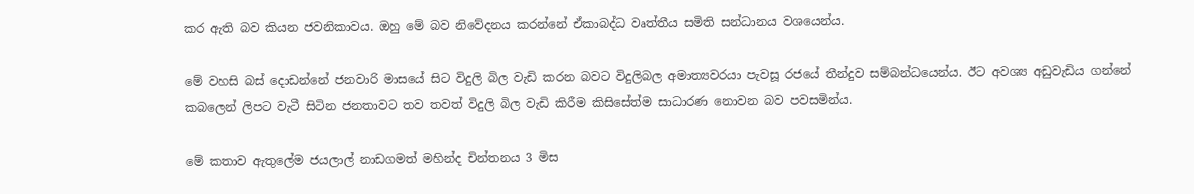කර ඇති බව කියන ජවනිකාවය. ඔහු මේ බව නිවේදනය කරන්නේ ඒකාබද්ධ වෘත්තීය සමිති සන්ධානය වශයෙන්ය.

මේ වහසි බස් දොඩන්නේ ජනවාරි මාසයේ සිට විදුලි බිල වැඩි කරන බවට විදුලිබල අමාත්‍යවරයා පැවසූ රජයේ තීන්දුව සම්බන්ධයෙන්ය. ඊට අවශ්‍ය අඩුවැඩිය ගන්නේ කබලෙන් ලිපට වැටී සිටින ජනතාවට තව තවත් විදුලි බිල වැඩි කිරීම කිසිසේත්ම සාධාරණ නොවන බව පවසමින්ය.

මේ කතාව ඇතුලේම ජයලාල් නාඩගමත් මහින්ද චින්තනය 3 මිස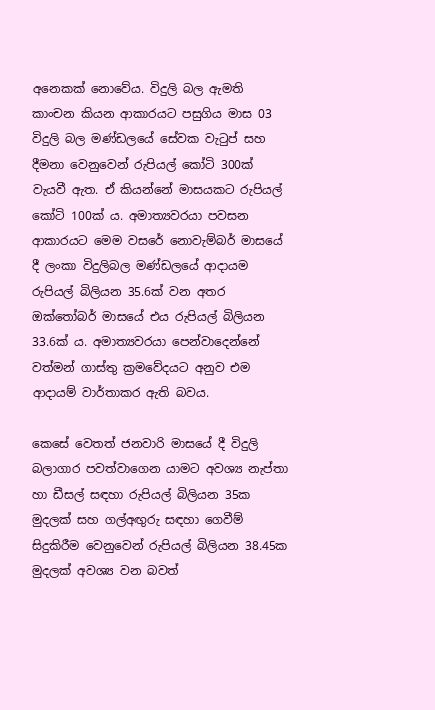අනෙකක් නොවේය. විදුලි බල ඇමති කාංචන කියන ආකාරයට පසුගිය මාස 03 විදුලි බල මණ්ඩලයේ සේවක වැටුප් සහ දීමනා වෙනුවෙන් රුපියල් කෝටි 300ක් වැයවී ඇත. ඒ කියන්නේ මාසයකට රුපියල් කෝටි 100ක් ය. අමාත්‍යවරයා පවසන ආකාරයට මෙම වසරේ නොවැම්බර් මාසයේ දී ලංකා විදුලිබල මණ්ඩලයේ ආදායම රුපියල් බිලියන 35.6ක් වන අතර ඔක්තෝබර් මාසයේ එය රුපියල් බිලියන 33.6ක් ය. අමාත්‍යවරයා පෙන්වාදෙන්නේ වත්මන් ගාස්තු ක්‍රමවේදයට අනුව එම ආදායම් වාර්තාකර ඇති බවය.

කෙසේ වෙතත් ජනවාරි මාසයේ දී විදුලි බලාගාර පවත්වාගෙන යාමට අවශ්‍ය නැප්තා හා ඩීසල් සඳහා රුපියල් බිලියන 35ක මුදලක් සහ ගල්අඟුරු සඳහා ගෙවීම් සිදුකිරීම වෙනුවෙන් රුපියල් බිලියන 38.45ක මුදලක් අවශ්‍ය වන බවත්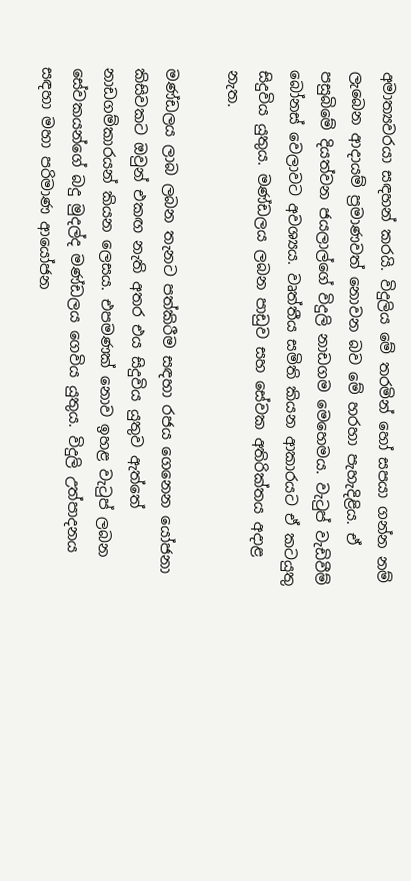අමාත්‍යවරයා සඳහන් කරයි. විදුලිය මේ තරමින් හෝ සපයා ගන්න නම් ලැබෙන ආදායම් ප්‍රමාණවත් නොවන බව මේ හරහා පැහැදිළිය. ඒ පසුබිමේ දියත්වන ජයලාල්ගේ විදුලි නාඩගම මෙහෙමය. වැටුප් වැඩිවීම් බෝනස් වෙලාවට අවශ්‍යය. වෘත්තීය සමිති කියන ආකාරයට ඒ කටයුතු සිදුවිය යුතුය. මණ්ඩලය ලබන පාඩුව සහ සේවක අතිරික්තය අදාළ නැත.

මණ්ඩලය ලාබ ලබන තැනට පත්කිරීම සඳහා රජය ගෙනෙන යෝජනා කිසිවකට ඔවුන් එකඟ නැති අතර එය සිදුවිය යුතුව ඇත්තේ නාඩගම්කාරයන් කියන ලෙසය. එපමණක් නොව ඉහළ වැටුප් ලබන සේවකයන්ගේ බදු මුදල්ද මණ්ඩලය ගෙවිය යුතුය. විදුලි උත්පාදනය සඳහා මහා පරිමාණ ආයෝජන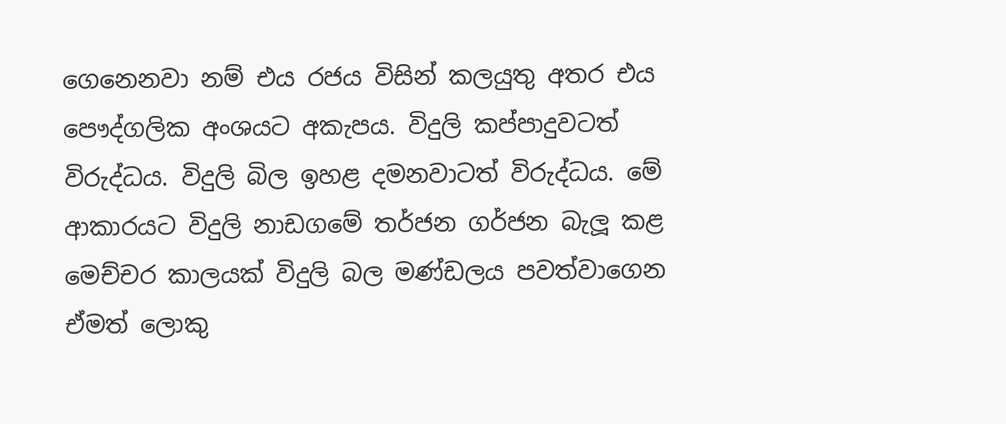ගෙනෙනවා නම් එය රජය විසින් කලයුතු අතර එය පෞද්ගලික අංශයට අකැපය. විදුලි කප්පාදුවටත් විරුද්ධය. විදුලි බිල ඉහළ දමනවාටත් විරුද්ධය. මේ ආකාරයට විදුලි නාඩගමේ තර්ජන ගර්ජන බැලූ කළ මෙච්චර කාලයක් විදුලි බල මණ්ඩලය පවත්වාගෙන ඒමත් ලොකු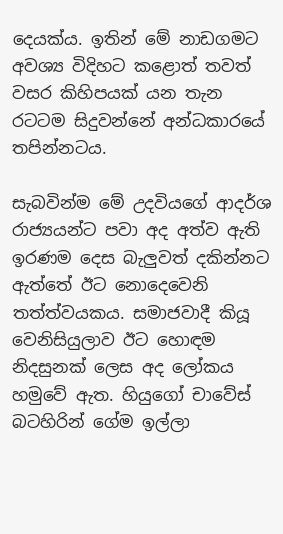දෙයක්ය. ඉතින් මේ නාඩගමට අවශ්‍ය විදිහට කළොත් තවත් වසර කිහිපයක් යන තැන රටටම සිදුවන්නේ අන්ධකාරයේ තපින්නටය.

සැබවින්ම මේ උදවියගේ ආදර්ශ රාජ්‍යයන්ට පවා අද අත්ව ඇති ඉරණම දෙස බැලුවත් දකින්නට ඇත්තේ ඊට නොදෙවෙනි තත්ත්වයකය. සමාජවාදී කියූ වෙනිසියුලාව ඊට හොඳම නිදසුනක් ලෙස අද ලෝකය හමුවේ ඇත. හියුගෝ චාවේස් බටහිරින් ගේම ඉල්ලා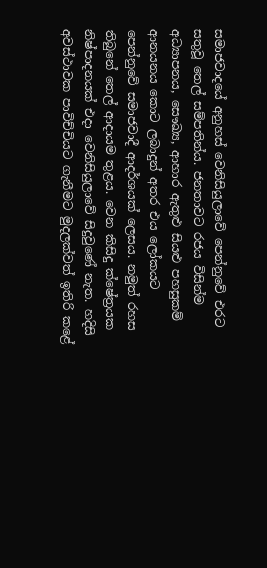සමාජවාදයේ අනුහස් වෙනිසියුලාවේ පෙන්නුවේ එරට සතුවූ තෙල් සම්පතින්ය. ජනතාවට රජය විසින්ම අධ්‍යාපනය, සෞඛ්‍ය, ආහාර ඇතුළු සියළු පහසුකම් ආනයනය කොට ලබාදුන් අතර එය ලෝකයට පෙන්නුවේ සමාජවාදී ආදර්ශයක් ලෙසය. නමුත් රහස තිබුනේ තෙල් ආදායම තුළය. වෙන කිසිදු ක්ෂේත්‍රයක නිෂ්පාදනයක් එදා වෙනිසියුලාවේ සිදුවුණේ නැත. හදිසි අවස්ථාවක පාවිච්චියට ගැනීමට මුදලක්වත් ඉතිරි කළේ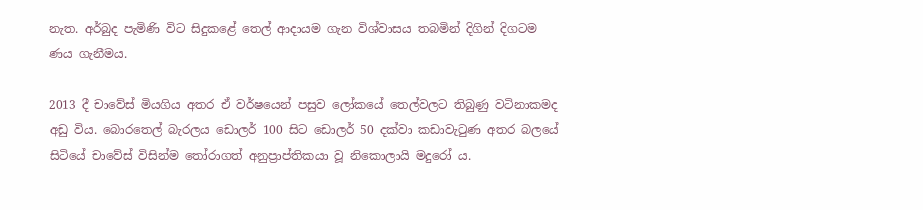නැත. අර්බුද පැමිණි විට සිදුකළේ තෙල් ආදායම ගැන විශ්වාසය තබමින් දිගින් දිගටම ණය ගැනීමය.

2013 දී චාවේස් මියගිය අතර ඒ වර්ෂයෙන් පසුව ලෝකයේ තෙල්වලට තිබුණු වටිනාකමද අඩු විය. බොරතෙල් බැරලය ඩොලර් 100 සිට ඩොලර් 50 දක්වා කඩාවැටුණ අතර බලයේ සිටියේ චාවේස් විසින්ම තෝරාගත් අනුප්‍රාප්තිකයා වූ නිකොලායි මදුරෝ ය.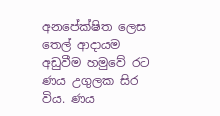අනපේක්ෂිත ලෙස තෙල් ආදායම අඩුවීම හමුවේ රට ණය උගුලක සිර විය. ණය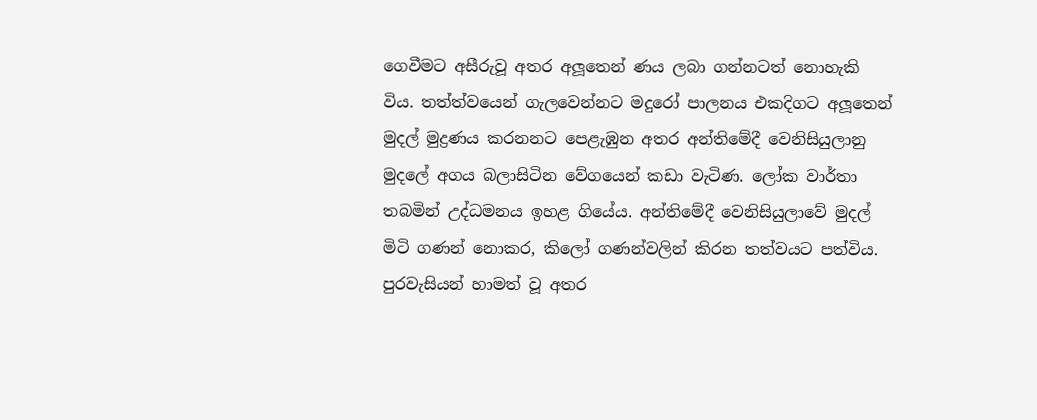ගෙවීමට අසීරුවූ අතර අලූතෙන් ණය ලබා ගන්නටත් නොහැකි විය. තත්ත්වයෙන් ගැලවෙන්නට මදුරෝ පාලනය එකදිගට අලූතෙන් මුදල් මුද්‍රණය කරනනට පෙළැඹුන අතර අන්තිමේදී වෙනිසියුලානු මුදලේ අගය බලාසිටින වේගයෙන් කඩා වැටිණ. ලෝක වාර්තා තබමින් උද්ධමනය ඉහළ ගියේය. අන්තිමේදී වෙනිසියුලාවේ මුදල් මිටි ගණන් නොකර, කිලෝ ගණන්වලින් කිරන තත්වයට පත්විය. පුරවැසියන් හාමත් වූ අතර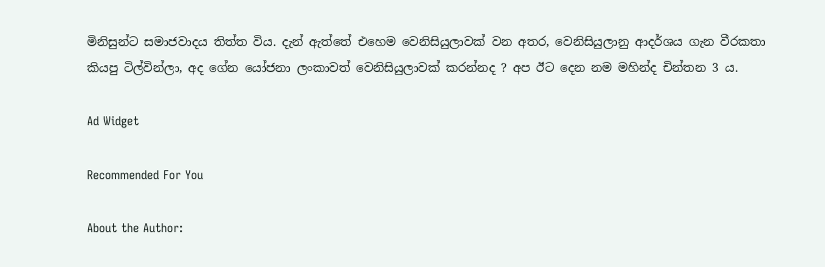මිනිසුන්ට සමාජවාදය තිත්ත විය. දැන් ඇත්තේ එහෙම වෙනිසියුලාවක් වන අතර, වෙනිසියුලානු ආදර්ශය ගැන වීරකතා කියපු ටිල්වින්ලා, අද ගේන යෝජනා ලංකාවත් වෙනිසියුලාවක් කරන්නද ? අප ඊට දෙන නම මහින්ද චින්තන 3 ය.

Ad Widget

Recommended For You

About the Author: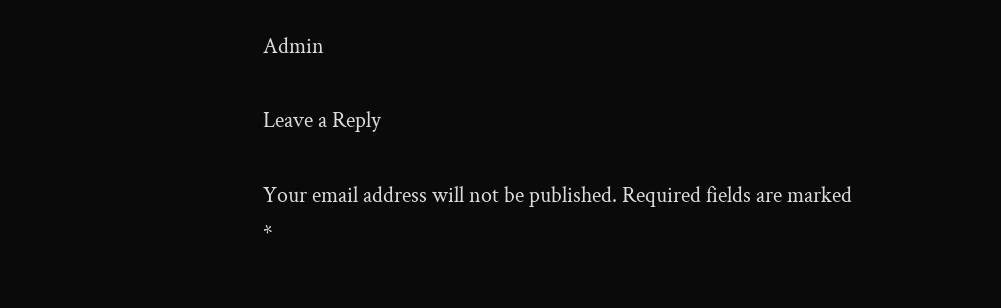Admin

Leave a Reply

Your email address will not be published. Required fields are marked *